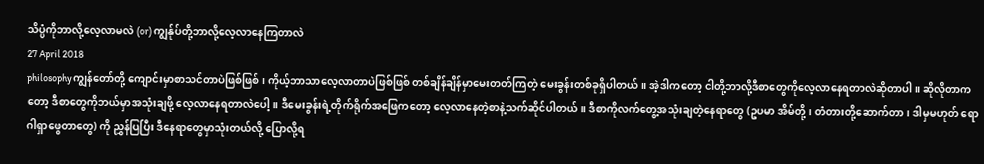သိပ္ပံကိုဘာလို့လေ့လာမလဲ (or) ကျွန်ုပ်တို့ဘာလို့လေ့လာနေကြတာလဲ
27 April 2018
philosophyကျွန်တော်တို့ ကျောင်းမှာစာသင်တာပဲဖြစ်ဖြစ်၊ ကိုယ့်ဘာသာလေ့လာတာပဲဖြစ်ဖြစ် တစ်ချိန်ချိန်မှာမေးတတ်ကြတဲ့ မေးခွန်းတစ်ခုရှိပါတယ်။ အဲ့ဒါကတော့ ငါတို့ဘာလို့ဒီစာတွေကိုလေ့လာနေရတာလဲဆိုတာပါ။ ဆိုလိုတာကတော့ ဒီစာတွေကိုဘယ်မှာအသုံးချဖို့ လေ့လာနေရတာလဲပေါ့။ ဒီမေးခွန်းရဲ့တိုက်ရိုက်အဖြေကတော့ လေ့လာနေတဲ့စာနဲ့သက်ဆိုင်ပါတယ်။ ဒီစာကိုလက်တွေ့အသုံးချတဲ့နေရာတွေ (ဥပမာ အိမ်တို့၊ တံတားတို့ဆောက်တာ၊ ဒါမှမဟုတ် ရောဂါရှာဖွေတာတွေ) ကို ညွှန်ပြပြီး ဒီနေရာတွေမှာသုံးတယ်လို့ ပြောလို့ရ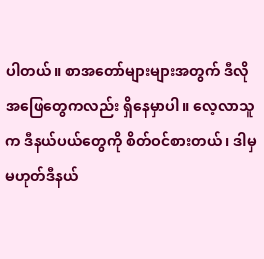ပါတယ်။ စာအတော်များများအတွက် ဒီလိုအဖြေတွေကလည်း ရှိနေမှာပါ။ လေ့လာသူက ဒီနယ်ပယ်တွေကို စိတ်ဝင်စားတယ်၊ ဒါမှမဟုတ်ဒီနယ်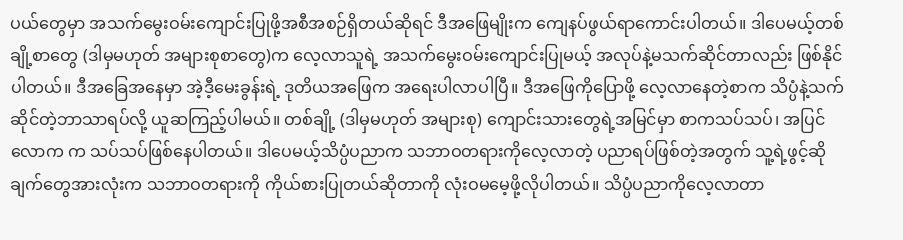ပယ်တွေမှာ အသက်မွေးဝမ်းကျောင်းပြုဖို့အစီအစဉ်ရှိတယ်ဆိုရင် ဒီအဖြေမျိုးက ကျေနပ်ဖွယ်ရာကောင်းပါတယ်။ ဒါပေမယ့်တစ်ချို့စာတွေ (ဒါမှမဟုတ် အများစုစာတွေ)က လေ့လာသူရဲ့ အသက်မွေးဝမ်းကျောင်းပြုမယ့် အလုပ်နဲ့မသက်ဆိုင်တာလည်း ဖြစ်နိုင်ပါတယ်။ ဒီအခြေအနေမှာ အဲ့ဒီ့မေးခွန်းရဲ့ ဒုတိယအဖြေက အရေးပါလာပါပြီ။ ဒီအဖြေကိုပြောဖို့ လေ့လာနေတဲ့စာက သိပ္ပံနဲ့သက်ဆိုင်တဲ့ဘာသာရပ်လို့ ယူဆကြည့်ပါမယ်။ တစ်ချို့ (ဒါမှမဟုတ် အများစု) ကျောင်းသားတွေရဲ့အမြင်မှာ စာကသပ်သပ်၊ အပြင်လောက က သပ်သပ်ဖြစ်နေပါတယ်။ ဒါပေမယ့်သိပ္ပံပညာက သဘာဝတရားကိုလေ့လာတဲ့ ပညာရပ်ဖြစ်တဲ့အတွက် သူ့ရဲ့ဖွင့်ဆိုချက်တွေအားလုံးက သဘာဝတရားကို ကိုယ်စားပြုတယ်ဆိုတာကို လုံးဝမမေ့ဖို့လိုပါတယ်။ သိပ္ပံပညာကိုလေ့လာတာ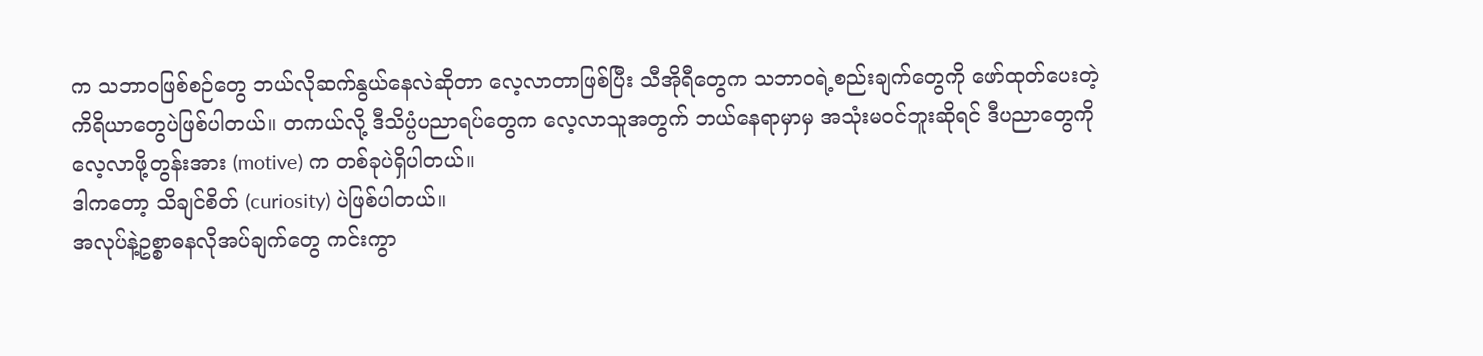က သဘာဝဖြစ်စဉ်တွေ ဘယ်လိုဆက်နွယ်နေလဲဆိုတာ လေ့လာတာဖြစ်ပြီး သီအိုရီတွေက သဘာဝရဲ့စည်းချက်တွေကို ဖော်ထုတ်ပေးတဲ့ကိရိယာတွေပဲဖြစ်ပါတယ်။ တကယ်လို့ ဒီသိပ္ပံပညာရပ်တွေက လေ့လာသူအတွက် ဘယ်နေရာမှာမှ အသုံးမဝင်ဘူးဆိုရင် ဒီပညာတွေကိုလေ့လာဖို့တွန်းအား (motive) က တစ်ခုပဲရှိပါတယ်။
ဒါကတော့ သိချင်စိတ် (curiosity) ပဲဖြစ်ပါတယ်။
အလုပ်နဲ့ဥစ္စာဓနလိုအပ်ချက်တွေ ကင်းကွာ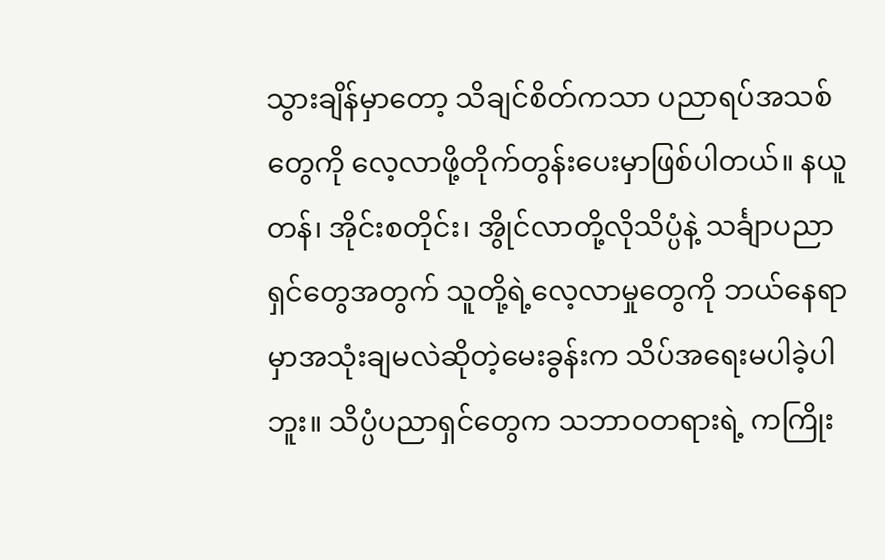သွားချိန်မှာတော့ သိချင်စိတ်ကသာ ပညာရပ်အသစ်တွေကို လေ့လာဖို့တိုက်တွန်းပေးမှာဖြစ်ပါတယ်။ နယူတန်၊ အိုင်းစတိုင်း၊ အွိုင်လာတို့လိုသိပ္ပံနဲ့ သင်္ချာပညာရှင်တွေအတွက် သူတို့ရဲ့လေ့လာမှုတွေကို ဘယ်နေရာမှာအသုံးချမလဲဆိုတဲ့မေးခွန်းက သိပ်အရေးမပါခဲ့ပါဘူး။ သိပ္ပံပညာရှင်တွေက သဘာဝတရားရဲ့ ကကြိုး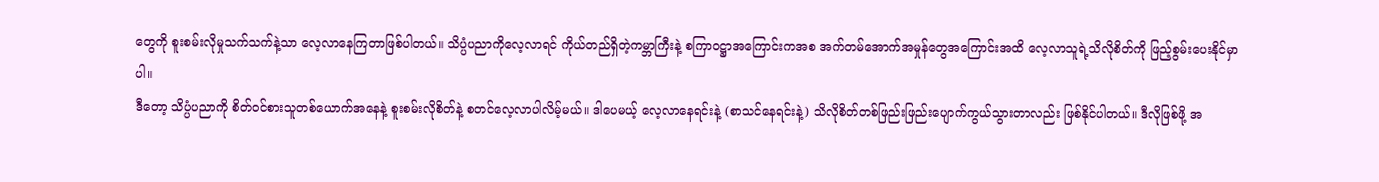တွေကို စူးစမ်းလိုမှုသက်သက်နဲ့သာ လေ့လာနေကြတာဖြစ်ပါတယ်။ သိပ္ပံပညာကိုလေ့လာရင် ကိုယ်တည်ရှိတဲ့ကမ္ဘာကြီးနဲ့ စကြာဝဋ္ဌာအကြောင်းကအစ အက်တမ်အောက်အမှုန်တွေအကြောင်းအထိ လေ့လာသူရဲ့သိလိုစိတ်ကို ဖြည့်စွမ်းပေးနိုင်မှာပါ။
ဒီတော့ သိပ္ပံပညာကို စိတ်ဝင်စားသူတစ်ယောက်အနေနဲ့ စူးစမ်းလိုစိတ်နဲ့ စတင်လေ့လာပါလိမ့်မယ်။ ဒါပေမယ့် လေ့လာနေရင်းနဲ့ (စာသင်နေရင်းနဲ့) သိလိုစိတ်တစ်ဖြည်းဖြည်းပျောက်ကွယ်သွားတာလည်း ဖြစ်နိုင်ပါတယ်။ ဒီလိုဖြစ်ဖို့ အ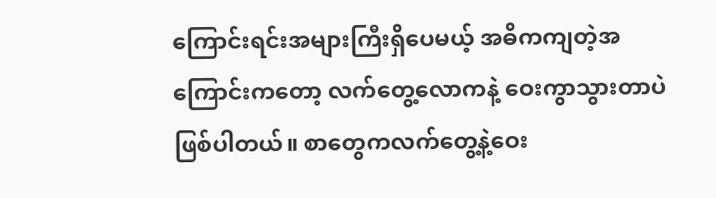ကြောင်းရင်းအများကြီးရှိပေမယ့် အဓိကကျတဲ့အကြောင်းကတော့ လက်တွေ့လောကနဲ့ ဝေးကွာသွားတာပဲဖြစ်ပါတယ်။ စာတွေကလက်တွေ့နဲ့ဝေး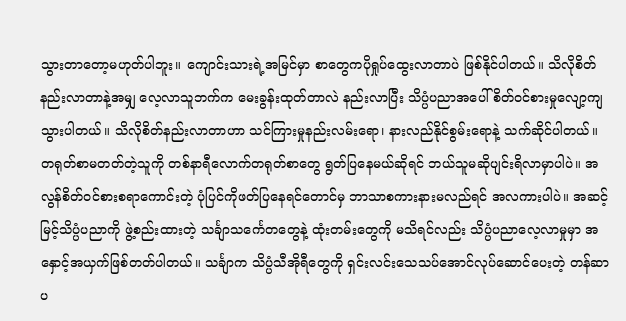သွားတာတော့မဟုတ်ပါဘူး။ ကျောင်းသားရဲ့အမြင်မှာ စာတွေကပိုရှုပ်ထွေးလာတာပဲ ဖြစ်နိုင်ပါတယ်။ သိလိုစိတ်နည်းလာတာနဲ့အမျှ လေ့လာသူဘက်က မေးခွန်းထုတ်တာလဲ နည်းလာပြီး သိပ္ပံပညာအပေါ် စိတ်ဝင်စားမှုလျော့ကျသွားပါတယ်။ သိလိုစိတ်နည်းလာတာဟာ သင်ကြားမှုနည်းလမ်းရော၊ နားလည်နိုင်စွမ်းရောနဲ့ သက်ဆိုင်ပါတယ်။ တရုတ်စာမတတ်တဲ့သူကို တစ်နာရီလောက်တရုတ်စာတွေ ရွတ်ပြနေမယ်ဆိုရင် ဘယ်သူမဆိုပျင်းရိလာမှာပါပဲ။ အလွန်စိတ်ဝင်စားစရာကောင်းတဲ့ ပုံပြင်ကိုဖတ်ပြနေရင်တောင်မှ ဘာသာစကားနားမလည်ရင် အလကားပါပဲ။ အဆင့်မြင့်သိပ္ပံပညာကို ဖွဲ့စည်းထားတဲ့ သင်္ချာသင်္ကေတတွေနဲ့ ထုံးတမ်းတွေကို မသိရင်လည်း သိပ္ပံပညာလေ့လာမှုမှာ အနှောင့်အယှက်ဖြစ်တတ်ပါတယ်။ သင်္ချာက သိပ္ပံသီအိုရီတွေကို ရှင်းလင်းသေသပ်အောင်လုပ်ဆောင်ပေးတဲ့ တန်ဆာပ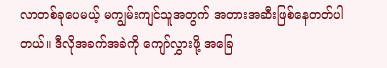လာတစ်ခုပေမယ့် မကျွမ်းကျင်သူအတွက် အတားအဆီးဖြစ်နေတတ်ပါတယ်။ ဒီလိုအခက်အခဲကို ကျော်လွှားဖို့ အခြေ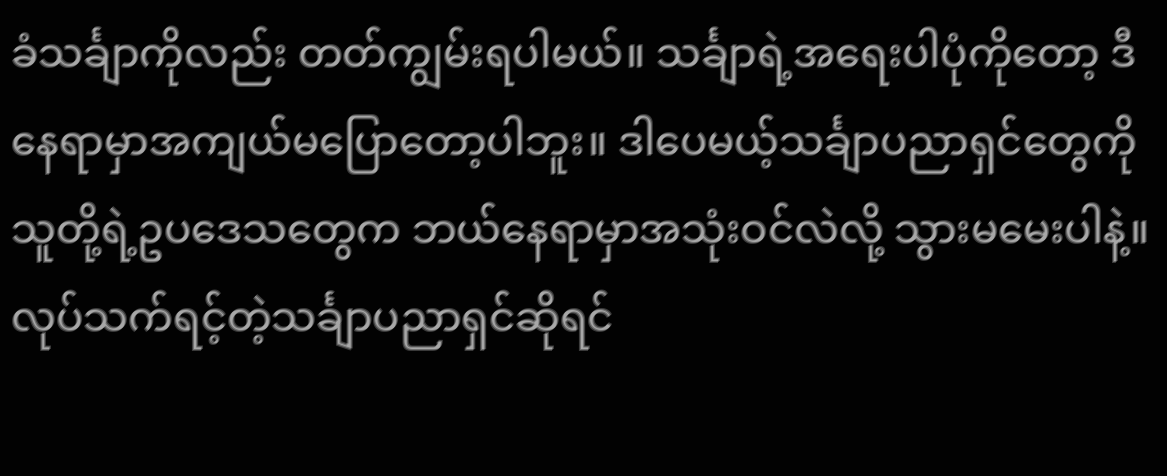ခံသင်္ချာကိုလည်း တတ်ကျွမ်းရပါမယ်။ သင်္ချာရဲ့အရေးပါပုံကိုတော့ ဒီနေရာမှာအကျယ်မပြောတော့ပါဘူး။ ဒါပေမယ့်သင်္ချာပညာရှင်တွေကို သူတို့ရဲ့ဥပဒေသတွေက ဘယ်နေရာမှာအသုံးဝင်လဲလို့ သွားမမေးပါနဲ့။ လုပ်သက်ရင့်တဲ့သင်္ချာပညာရှင်ဆိုရင်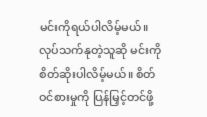မင်းကိုရယ်ပါလိမ့်မယ်။ လုပ်သက်နုတဲ့သူဆို မင်းကိုစိတ်ဆိုးပါလိမ့်မယ်။ စိတ်ဝင်စားမှုကို ပြန်မြှင့်တင်ဖို့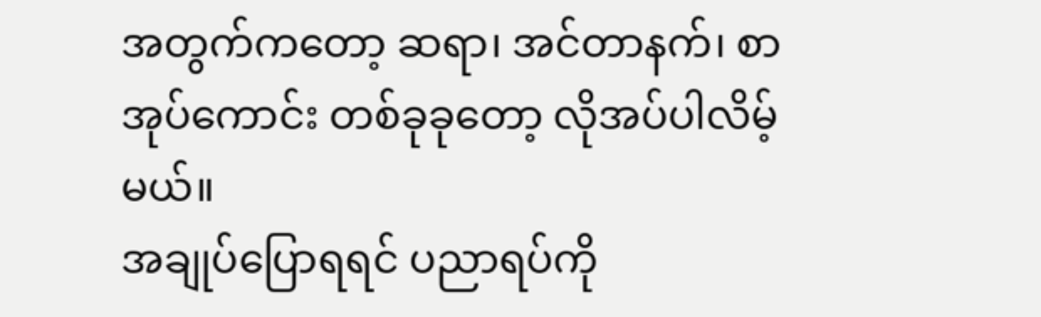အတွက်ကတော့ ဆရာ၊ အင်တာနက်၊ စာအုပ်ကောင်း တစ်ခုခုတော့ လိုအပ်ပါလိမ့်မယ်။
အချုပ်ပြောရရင် ပညာရပ်ကို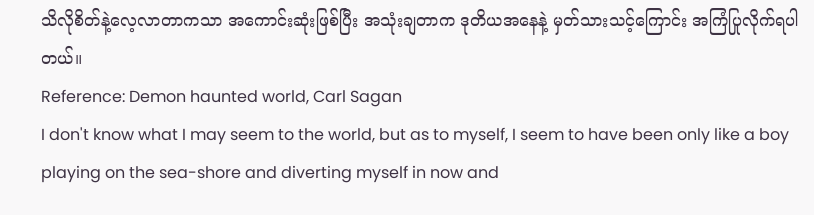သိလိုစိတ်နဲ့လေ့လာတာကသာ အကောင်းဆုံးဖြစ်ပြီး အသုံးချတာက ဒုတိယအနေနဲ့ မှတ်သားသင့်ကြောင်း အကြံပြုလိုက်ရပါတယ်။
Reference: Demon haunted world, Carl Sagan
I don't know what I may seem to the world, but as to myself, I seem to have been only like a boy playing on the sea-shore and diverting myself in now and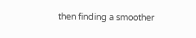then finding a smoother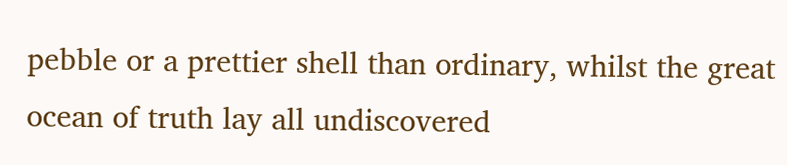pebble or a prettier shell than ordinary, whilst the great ocean of truth lay all undiscovered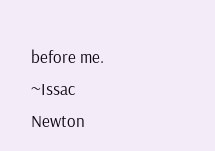before me.
~Issac Newton